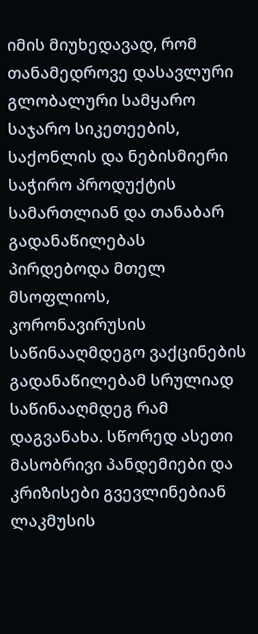იმის მიუხედავად, რომ თანამედროვე დასავლური გლობალური სამყარო საჯარო სიკეთეების, საქონლის და ნებისმიერი საჭირო პროდუქტის სამართლიან და თანაბარ გადანაწილებას პირდებოდა მთელ მსოფლიოს, კორონავირუსის საწინააღმდეგო ვაქცინების გადანაწილებამ სრულიად საწინააღმდეგ რამ დაგვანახა. სწორედ ასეთი მასობრივი პანდემიები და კრიზისები გვევლინებიან ლაკმუსის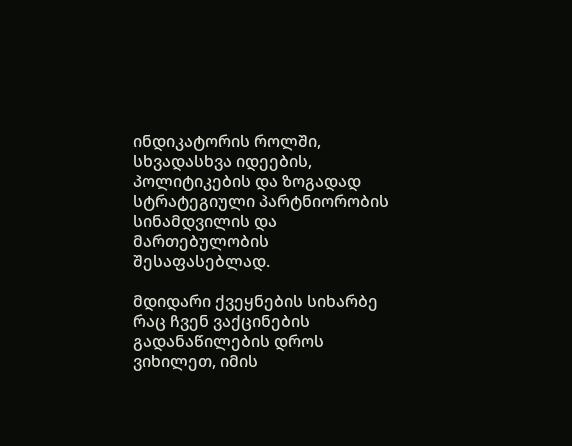ინდიკატორის როლში, სხვადასხვა იდეების, პოლიტიკების და ზოგადად სტრატეგიული პარტნიორობის სინამდვილის და მართებულობის შესაფასებლად.

მდიდარი ქვეყნების სიხარბე
რაც ჩვენ ვაქცინების გადანაწილების დროს ვიხილეთ, იმის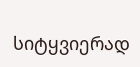სიტყვიერად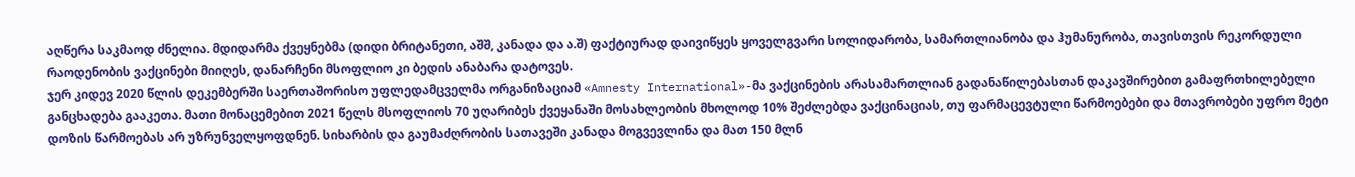აღწერა საკმაოდ ძნელია. მდიდარმა ქვეყნებმა (დიდი ბრიტანეთი, აშშ, კანადა და ა.შ) ფაქტიურად დაივიწყეს ყოველგვარი სოლიდარობა, სამართლიანობა და ჰუმანურობა, თავისთვის რეკორდული რაოდენობის ვაქცინები მიიღეს, დანარჩენი მსოფლიო კი ბედის ანაბარა დატოვეს.
ჯერ კიდევ 2020 წლის დეკემბერში საერთაშორისო უფლედამცველმა ორგანიზაციამ «Amnesty International»-მა ვაქცინების არასამართლიან გადანაწილებასთან დაკავშირებით გამაფრთხილებელი განცხადება გააკეთა. მათი მონაცემებით 2021 წელს მსოფლიოს 70 უღარიბეს ქვეყანაში მოსახლეობის მხოლოდ 10% შეძლებდა ვაქცინაციას, თუ ფარმაცევტული წარმოებები და მთავრობები უფრო მეტი დოზის წარმოებას არ უზრუნველყოფდნენ. სიხარბის და გაუმაძღრობის სათავეში კანადა მოგვევლინა და მათ 150 მლნ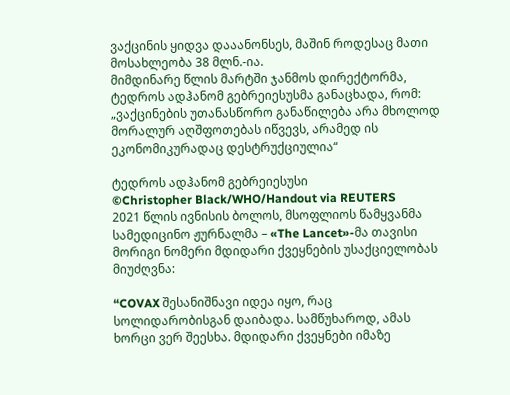ვაქცინის ყიდვა დააანონსეს, მაშინ როდესაც მათი მოსახლეობა 38 მლნ.-ია.
მიმდინარე წლის მარტში ჯანმოს დირექტორმა, ტედროს ადჰანომ გებრეიესუსმა განაცხადა, რომ:
„ვაქცინების უთანასწორო განაწილება არა მხოლოდ მორალურ აღშფოთებას იწვევს, არამედ ის ეკონომიკურადაც დესტრუქციულია“

ტედროს ადჰანომ გებრეიესუსი
©Christopher Black/WHO/Handout via REUTERS
2021 წლის ივნისის ბოლოს, მსოფლიოს წამყვანმა სამედიცინო ჟურნალმა – «The Lancet»-მა თავისი მორიგი ნომერი მდიდარი ქვეყნების უსაქციელობას მიუძღვნა:

“COVAX შესანიშნავი იდეა იყო, რაც სოლიდარობისგან დაიბადა. სამწუხაროდ, ამას ხორცი ვერ შეესხა. მდიდარი ქვეყნები იმაზე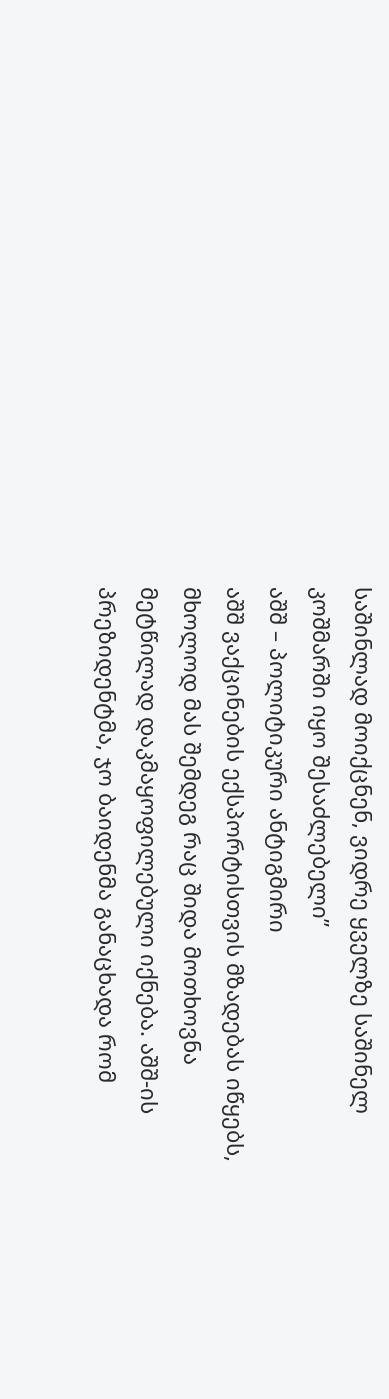საშინლად მოიქცნენ, ვიდრე ყველზე საშინელ კოშმარში იყო შესაძლებელი”
აშშ – პოლიტიკური ანტიგმირი
აშშ ვაქცინების ექსპორტისთვის მზადებას იწყებს, მხოლოდ მას შემდეგ რაც შიდა მოთხოვნა მეტწილად დაკმაყოფილებული იქნება. აშშ-ის პრეზიდენტმა, ჯო ბაიდენმა განაცხადა რომ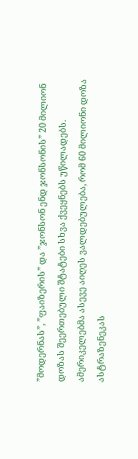”მოდერნას”, ”ფაიზერის” და ”ჯონსონ ენდ ჯონსონის” 20 მილიონ დოზას შეერთებული შტატები სხვა ქვეყნებს უწილადებს. ამერიკელებმა ასევე აიღეს ვალდებულება, რომ 60 მილიონი დოზა ასტრაზენეკას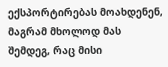ექსპორტირებას მოახდენენ, მაგრამ მხოლოდ მას შემდეგ, რაც მისი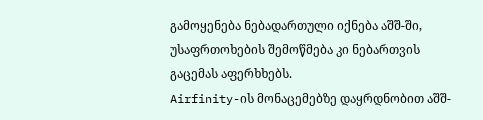გამოყენება ნებადართული იქნება აშშ-ში, უსაფრთოხების შემოწმება კი ნებართვის გაცემას აფერხხებს.
Airfinity-ის მონაცემებზე დაყრდნობით აშშ-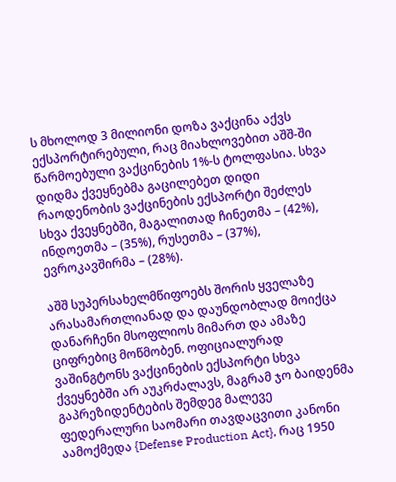ს მხოლოდ 3 მილიონი დოზა ვაქცინა აქვს ექსპორტირებული, რაც მიახლოვებით აშშ-ში წარმოებული ვაქცინების 1%-ს ტოლფასია. სხვა დიდმა ქვეყნებმა გაცილებეთ დიდი რაოდენობის ვაქცინების ექსპორტი შეძლეს სხვა ქვეყნებში, მაგალითად ჩინეთმა – (42%), ინდოეთმა – (35%), რუსეთმა – (37%), ევროკავშირმა – (28%).

აშშ სუპერსახელმწიფოებს შორის ყველაზე არასამართლიანად და დაუნდობლად მოიქცა დანარჩენი მსოფლიოს მიმართ და ამაზე ციფრებიც მოწმობენ. ოფიციალურად ვაშინგტონს ვაქცინების ექსპორტი სხვა ქვეყნებში არ აუკრძალავს, მაგრამ ჯო ბაიდენმა გაპრეზიდენტების შემდეგ მალევე ფედერალური საომარი თავდაცვითი კანონი აამოქმედა {Defense Production Act}, რაც 1950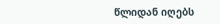წლიდან იღებს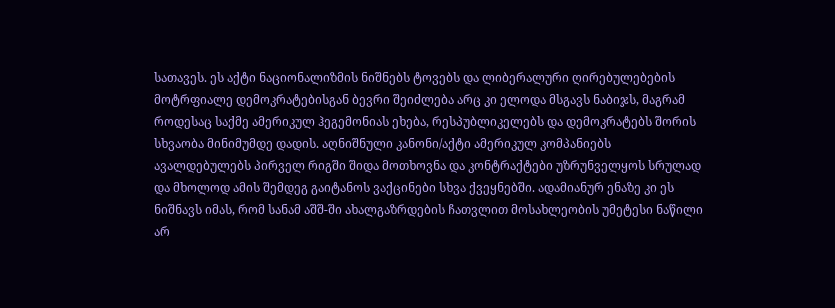სათავეს. ეს აქტი ნაციონალიზმის ნიშნებს ტოვებს და ლიბერალური ღირებულებების მოტრფიალე დემოკრატებისგან ბევრი შეიძლება არც კი ელოდა მსგავს ნაბიჯს, მაგრამ როდესაც საქმე ამერიკულ ჰეგემონიას ეხება, რესპუბლიკელებს და დემოკრატებს შორის სხვაობა მინიმუმდე დადის. აღნიშნული კანონი/აქტი ამერიკულ კომპანიებს ავალდებულებს პირველ რიგში შიდა მოთხოვნა და კონტრაქტები უზრუნველყოს სრულად და მხოლოდ ამის შემდეგ გაიტანოს ვაქცინები სხვა ქვეყნებში. ადამიანურ ენაზე კი ეს ნიშნავს იმას, რომ სანამ აშშ-ში ახალგაზრდების ჩათვლით მოსახლეობის უმეტესი ნაწილი არ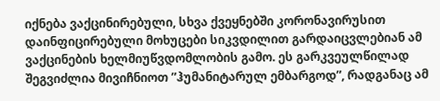იქნება ვაქცინირებული, სხვა ქვეყნებში კორონავირუსით დაინფიცირებული მოხუცები სიკვდილით გარდაიცვლებიან ამ ვაქცინების ხელმიუწვდომლობის გამო. ეს გარკვეულწილად შეგვიძლია მივიჩნიოთ ”ჰუმანიტარულ ემბარგოდ”, რადგანაც ამ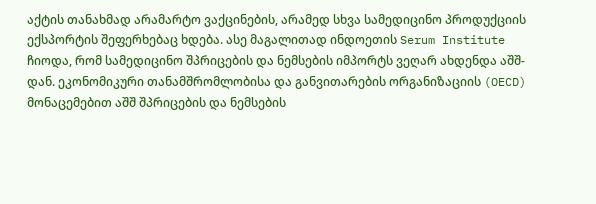აქტის თანახმად არამარტო ვაქცინების, არამედ სხვა სამედიცინო პროდუქციის ექსპორტის შეფერხებაც ხდება. ასე მაგალითად ინდოეთის Serum Institute ჩიოდა, რომ სამედიცინო შპრიცების და ნემსების იმპორტს ვეღარ ახდენდა აშშ-დან. ეკონომიკური თანამშრომლობისა და განვითარების ორგანიზაციის (OECD) მონაცემებით აშშ შპრიცების და ნემსების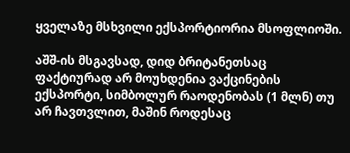ყველაზე მსხვილი ექსპორტიორია მსოფლიოში.

აშშ-ის მსგავსად, დიდ ბრიტანეთსაც ფაქტიურად არ მოუხდენია ვაქცინების ექსპორტი, სიმბოლურ რაოდენობას (1 მლნ) თუ არ ჩავთვლით, მაშინ როდესაც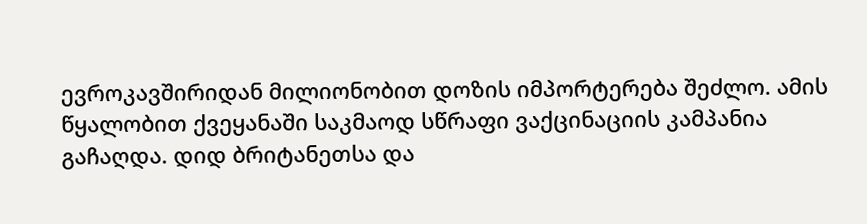ევროკავშირიდან მილიონობით დოზის იმპორტერება შეძლო. ამის წყალობით ქვეყანაში საკმაოდ სწრაფი ვაქცინაციის კამპანია გაჩაღდა. დიდ ბრიტანეთსა და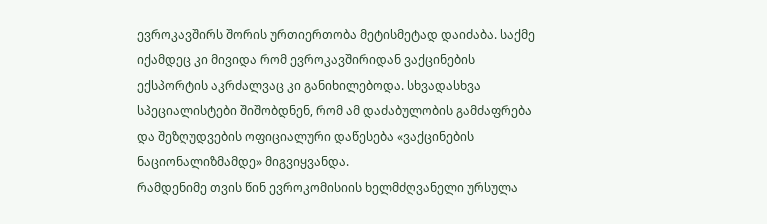ევროკავშირს შორის ურთიერთობა მეტისმეტად დაიძაბა. საქმე იქამდეც კი მივიდა რომ ევროკავშირიდან ვაქცინების ექსპორტის აკრძალვაც კი განიხილებოდა. სხვადასხვა სპეციალისტები შიშობდნენ, რომ ამ დაძაბულობის გამძაფრება და შეზღუდვების ოფიციალური დაწესება «ვაქცინების ნაციონალიზმამდე» მიგვიყვანდა.
რამდენიმე თვის წინ ევროკომისიის ხელმძღვანელი ურსულა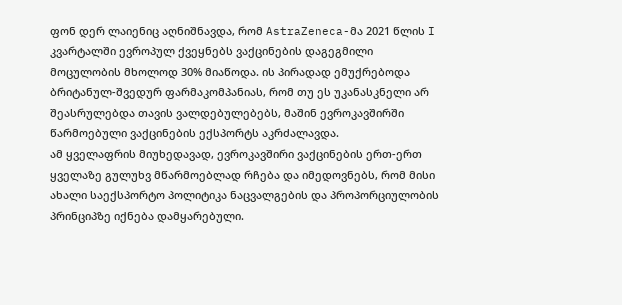ფონ დერ ლაიენიც აღნიშნავდა, რომ AstraZeneca-მა 2021 წლის I კვარტალში ევროპულ ქვეყნებს ვაქცინების დაგეგმილი მოცულობის მხოლოდ 30% მიაწოდა. ის პირადად ემუქრებოდა ბრიტანულ-შვედურ ფარმაკომპანიას, რომ თუ ეს უკანასკნელი არ შეასრულებდა თავის ვალდებულებებს, მაშინ ევროკავშირში წარმოებული ვაქცინების ექსპორტს აკრძალავდა.
ამ ყველაფრის მიუხედავად, ევროკავშირი ვაქცინების ერთ-ერთ ყველაზე გულუხვ მწარმოებლად რჩება და იმედოვნებს, რომ მისი ახალი საექსპორტო პოლიტიკა ნაცვალგების და პროპორციულობის პრინციპზე იქნება დამყარებული.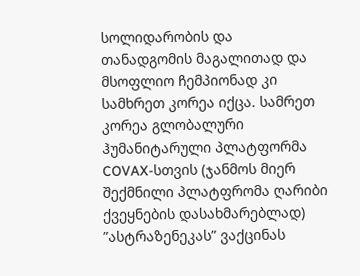სოლიდარობის და თანადგომის მაგალითად და მსოფლიო ჩემპიონად კი სამხრეთ კორეა იქცა. სამრეთ კორეა გლობალური ჰუმანიტარული პლატფორმა COVAX-სთვის (ჯანმოს მიერ შექმნილი პლატფრომა ღარიბი ქვეყნების დასახმარებლად) ”ასტრაზენეკას” ვაქცინას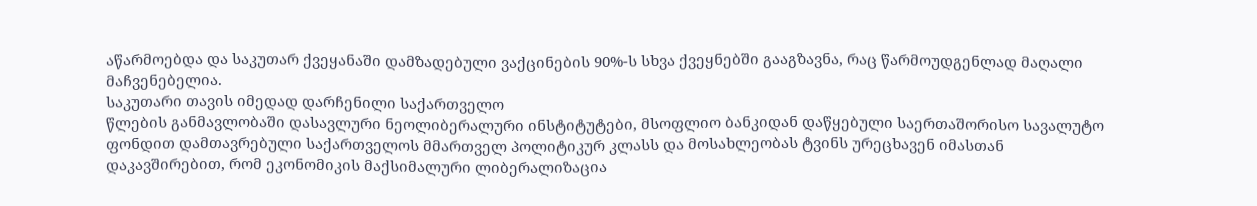აწარმოებდა და საკუთარ ქვეყანაში დამზადებული ვაქცინების 90%-ს სხვა ქვეყნებში გააგზავნა, რაც წარმოუდგენლად მაღალი მაჩვენებელია.
საკუთარი თავის იმედად დარჩენილი საქართველო
წლების განმავლობაში დასავლური ნეოლიბერალური ინსტიტუტები, მსოფლიო ბანკიდან დაწყებული საერთაშორისო სავალუტო ფონდით დამთავრებული საქართველოს მმართველ პოლიტიკურ კლასს და მოსახლეობას ტვინს ურეცხავენ იმასთან დაკავშირებით, რომ ეკონომიკის მაქსიმალური ლიბერალიზაცია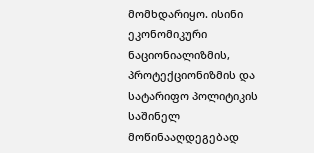მომხდარიყო. ისინი ეკონომიკური ნაციონიალიზმის, პროტექციონიზმის და სატარიფო პოლიტიკის საშინელ მოწინააღდეგებად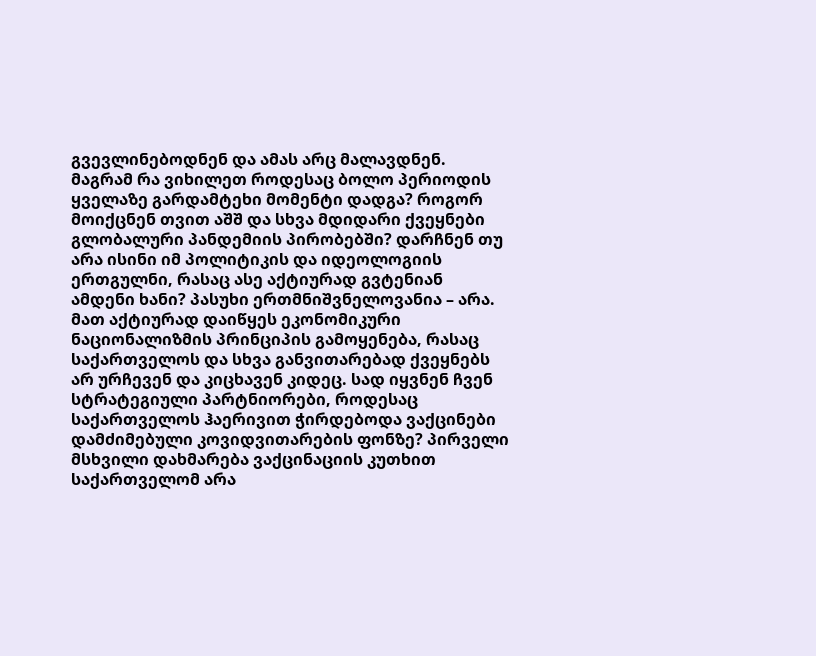გვევლინებოდნენ და ამას არც მალავდნენ.
მაგრამ რა ვიხილეთ როდესაც ბოლო პერიოდის ყველაზე გარდამტეხი მომენტი დადგა? როგორ მოიქცნენ თვით აშშ და სხვა მდიდარი ქვეყნები გლობალური პანდემიის პირობებში? დარჩნენ თუ არა ისინი იმ პოლიტიკის და იდეოლოგიის ერთგულნი, რასაც ასე აქტიურად გვტენიან ამდენი ხანი? პასუხი ერთმნიშვნელოვანია – არა.
მათ აქტიურად დაიწყეს ეკონომიკური ნაციონალიზმის პრინციპის გამოყენება, რასაც საქართველოს და სხვა განვითარებად ქვეყნებს არ ურჩევენ და კიცხავენ კიდეც. სად იყვნენ ჩვენ სტრატეგიული პარტნიორები, როდესაც საქართველოს ჰაერივით ჭირდებოდა ვაქცინები დამძიმებული კოვიდვითარების ფონზე? პირველი მსხვილი დახმარება ვაქცინაციის კუთხით საქართველომ არა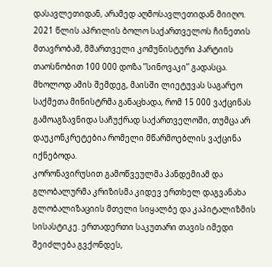დასავლეთიდან, არამედ აღმოსავლეთიდან მიიღო. 2021 წლის აპრილის ბოლო საქართველოს ჩინეთის მთავრობამ, მმართველი კომუნისტური პარტიის თაოსნობით 100 000 დოზა ”სინოვაკი” გადასცა. მხოლოდ ამის შემდეგ, მაისში ლიეტუვას საგარეო საქმეთა მინისტრმა განაცხადა, რომ 15 000 ვაქცინას გამოაგზავნიდა საჩუქრად საქართველოში, თუმცა არ დაუკონკრეტებია რომელი მწარმოებლის ვაქცინა იქნებოდა.
კორონავირუსით გამოწვეულმა პანდემიამ და გლობალურმა კრიზისმა კიდევ ერთხელ დაგვანახა გლობალიზაციის მთელი სიყალბე და კაპიტალიზმის სისასტიკე. ერთადერთი საკუთარი თავის იმედი შეიძლება გვქონდეს,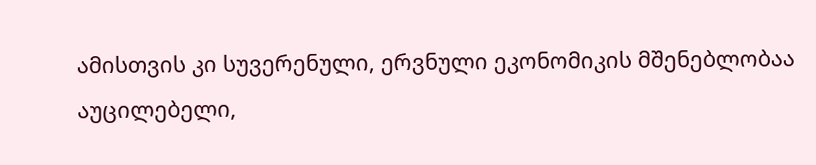ამისთვის კი სუვერენული, ერვნული ეკონომიკის მშენებლობაა აუცილებელი,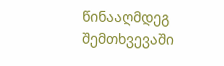წინააღმდეგ შემთხვევაში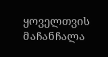ყოველთვის მაჩანჩალა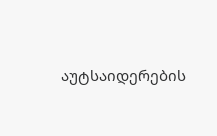აუტსაიდერების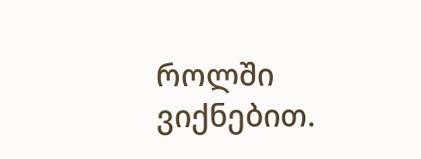როლში ვიქნებით.